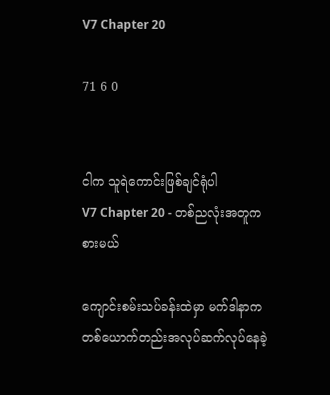V7 Chapter 20

71 6 0


ငါက သူရဲကောင်းဖြစ်ချင်ရုံပါ
V7 Chapter 20 - တစ်ညလုံးအတူကစားမယ်

ကျောင်းစမ်းသပ်ခန်းထဲမှာ မက်ဒါနာက တစ်ယောက်တည်းအလုပ်ဆက်လုပ်နေခဲ့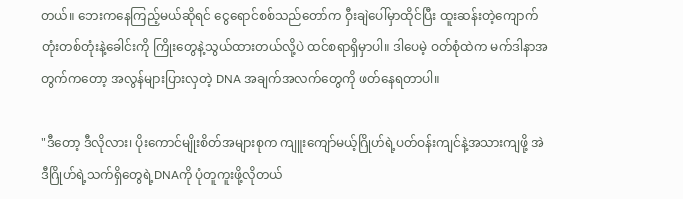တယ်။ ဘေးကနေကြည့်မယ်ဆိုရင် ငွေရောင်စစ်သည်တော်က ဝှီးချဲပေါ်မှာထိုင်ပြီး ထူးဆန်းတဲ့ကျောက်တုံးတစ်တုံးနဲ့ခေါင်းကို ကြိုးတွေနဲ့သွယ်ထားတယ်လို့ပဲ ထင်စရာရှိမှာပါ။ ဒါပေမဲ့ ဝတ်စုံထဲက မက်ဒါနာအတွက်ကတော့ အလွန်များပြားလှတဲ့ DNA အချက်အလက်တွေကို ဖတ်နေရတာပါ။

"ဒီတော့ ဒီလိုလား၊ ပိုးကောင်မျိုးစိတ်အများစုက ကျူးကျော်မယ့်ဂြိုဟ်ရဲ့ပတ်ဝန်းကျင်နဲ့အသားကျဖို့ အဲဒီဂြိုဟ်ရဲ့သက်ရှိတွေရဲ့DNAကို ပုံတူကူးဖို့လိုတယ်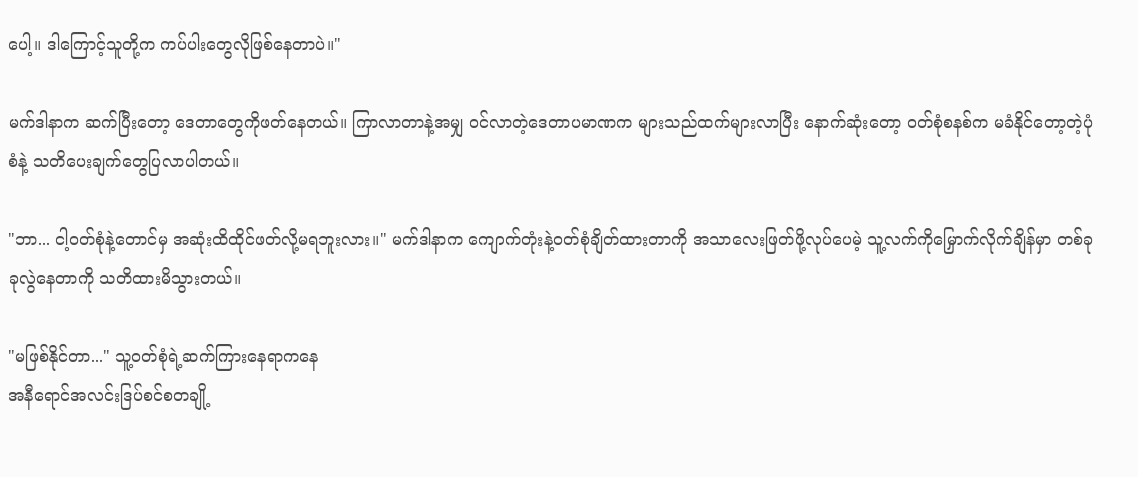ပေါ့။ ဒါကြောင့်သူတို့က ကပ်ပါးတွေလိုဖြစ်နေတာပဲ။"

မက်ဒါနာက ဆက်ပြီးတော့ ဒေတာတွေကိုဖတ်နေတယ်။ ကြာလာတာနဲ့အမျှ ဝင်လာတဲ့ဒေတာပမာဏက များသည်ထက်များလာပြီး နောက်ဆုံးတော့ ဝတ်စုံစနစ်က မခံနိုင်တော့တဲ့ပုံစံနဲ့ သတိပေးချက်တွေပြလာပါတယ်။

"ဘာ... ငါ့ဝတ်စုံနဲ့တောင်မှ အဆုံးထိထိုင်ဖတ်လို့မရဘူးလား။" မက်ဒါနာက ကျောက်တုံးနဲ့ဝတ်စုံချိတ်ထားတာကို အသာလေးဖြတ်ဖို့လုပ်ပေမဲ့ သူ့လက်ကိုမြှောက်လိုက်ချိန်မှာ တစ်ခုခုလွဲနေတာကို သတိထားမိသွားတယ်။

"မဖြစ်နိုင်တာ..." သူ့ဝတ်စုံရဲ့ဆက်ကြားနေရာကနေ
အနီရောင်အလင်းဒြပ်စင်စတချို့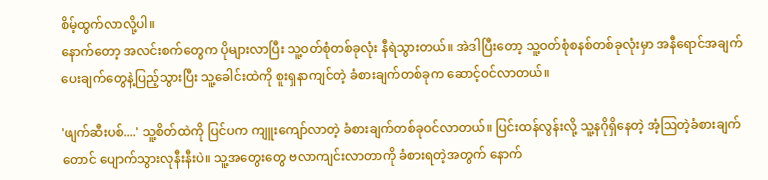စိမ့်ထွက်လာလို့ပါ။
နောက်တော့ အလင်းစက်တွေက ပိုများလာပြီး သူ့ဝတ်စုံတစ်ခုလုံး နီရဲသွားတယ်။ အဲဒါပြီးတော့ သူ့ဝတ်စုံစနစ်တစ်ခုလုံးမှာ အနီရောင်အချက်ပေးချက်တွေနဲ့ပြည့်သွားပြီး သူ့ခေါင်းထဲကို စူးရှနာကျင်တဲ့ ခံစားချက်တစ်ခုက ဆောင့်ဝင်လာတယ်။

'ဖျက်ဆီးပစ်....' သူ့စိတ်ထဲကို ပြင်ပက ကျူးကျော်လာတဲ့ ခံစားချက်တစ်ခုဝင်လာတယ်။ ပြင်းထန်လွန်းလို့ သူ့နဂိုရှိနေတဲ့ အံ့ဩတဲ့ခံစားချက်တောင် ပျောက်သွားလုနီးနီးပဲ။ သူ့အတွေးတွေ ဗလာကျင်းလာတာကို ခံစားရတဲ့အတွက် နောက်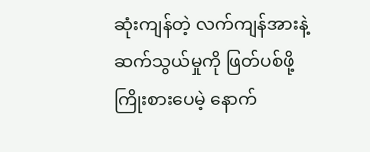ဆုံးကျန်တဲ့ လက်ကျန်အားနဲ့ ဆက်သွယ်မှုကို ဖြတ်ပစ်ဖို့ကြိုးစားပေမဲ့ နောက်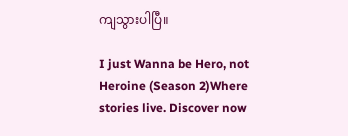ကျသွားပါပြီ။

I just Wanna be Hero, not Heroine (Season 2)Where stories live. Discover now